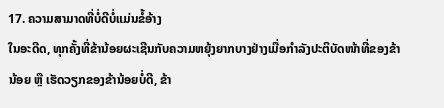17. ຄວາມສາມາດທີ່ບໍ່ດີບໍ່ແມ່ນຂໍ້ອ້າງ
ໃນອະດີດ, ທຸກຄັ້ງທີ່ຂ້ານ້ອຍຜະເຊີນກັບຄວາມຫຍຸ້ງຍາກບາງຢ່າງເມື່ອກຳລັງປະຕິບັດໜ້າທີ່ຂອງຂ້ານ້ອຍ ຫຼື ເຮັດວຽກຂອງຂ້ານ້ອຍບໍ່ດີ, ຂ້າ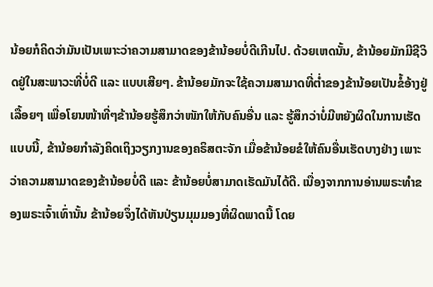ນ້ອຍກໍຄິດວ່າມັນເປັນເພາະວ່າຄວາມສາມາດຂອງຂ້ານ້ອຍບໍ່ດີເກີນໄປ. ດ້ວຍເຫດນັ້ນ, ຂ້ານ້ອຍມັກມີຊີວິດຢູ່ໃນສະພາວະທີ່ບໍ່ດີ ແລະ ແບບເສີຍໆ. ຂ້ານ້ອຍມັກຈະໃຊ້ຄວາມສາມາດທີ່ຕໍ່າຂອງຂ້ານ້ອຍເປັນຂໍ້ອ້າງຢູ່ເລື້ອຍໆ ເພື່ອໂຍນໜ້າທີ່ໆຂ້ານ້ອຍຮູ້ສຶກວ່າໜັກໃຫ້ກັບຄົນອື່ນ ແລະ ຮູ້ສຶກວ່າບໍ່ມີຫຍັງຜິດໃນການເຮັດແບບນີ້, ຂ້ານ້ອຍກຳລັງຄິດເຖິງວຽກງານຂອງຄຣິສຕະຈັກ ເມື່ອຂ້ານ້ອຍຂໍໃຫ້ຄົນອື່ນເຮັດບາງຢ່າງ ເພາະວ່າຄວາມສາມາດຂອງຂ້ານ້ອຍບໍ່ດີ ແລະ ຂ້ານ້ອຍບໍ່ສາມາດເຮັດມັນໄດ້ດີ. ເນື່ອງຈາກການອ່ານພຣະທຳຂອງພຣະເຈົ້າເທົ່ານັ້ນ ຂ້ານ້ອຍຈຶ່ງໄດ້ຫັນປ່ຽນມຸມມອງທີ່ຜິດພາດນີ້ ໂດຍ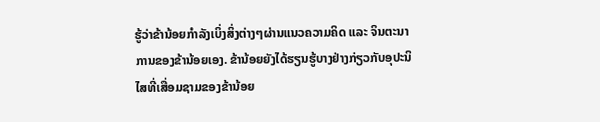ຮູ້ວ່າຂ້ານ້ອຍກໍາລັງເບິ່ງສິ່ງຕ່າງໆຜ່ານແນວຄວາມຄິດ ແລະ ຈິນຕະນາການຂອງຂ້ານ້ອຍເອງ. ຂ້ານ້ອຍຍັງໄດ້ຮຽນຮູ້ບາງຢ່າງກ່ຽວກັບອຸປະນິໄສທີ່ເສື່ອມຊາມຂອງຂ້ານ້ອຍ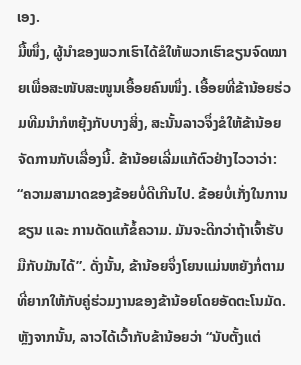ເອງ.
ມື້ໜຶ່ງ, ຜູ້ນໍາຂອງພວກເຮົາໄດ້ຂໍໃຫ້ພວກເຮົາຂຽນຈົດໝາຍເພື່ອສະໜັບສະໜູນເອື້ອຍຄົນໜຶ່ງ. ເອື້ອຍທີ່ຂ້ານ້ອຍຮ່ວມທີມນໍາກໍຫຍຸ້ງກັບບາງສິ່ງ, ສະນັ້ນລາວຈຶ່ງຂໍໃຫ້ຂ້ານ້ອຍຈັດການກັບເລື່ອງນີ້. ຂ້ານ້ອຍເລີ່ມແກ້ຕົວຢ່າງໄວວາວ່າ: “ຄວາມສາມາດຂອງຂ້ອຍບໍ່ດີເກີນໄປ. ຂ້ອຍບໍ່ເກັ່ງໃນການຂຽນ ແລະ ການດັດແກ້ຂໍ້ຄວາມ. ມັນຈະດີກວ່າຖ້າເຈົ້າຮັບມືກັບມັນໄດ້”. ດັ່ງນັ້ນ, ຂ້ານ້ອຍຈຶ່ງໂຍນແມ່ນຫຍັງກໍ່ຕາມທີ່ຍາກໃຫ້ກັບຄູ່ຮ່ວມງານຂອງຂ້ານ້ອຍໂດຍອັດຕະໂນມັດ. ຫຼັງຈາກນັ້ນ, ລາວໄດ້ເວົ້າກັບຂ້ານ້ອຍວ່າ “ນັບຕັ້ງແຕ່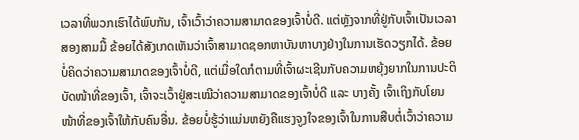ເວລາທີ່ພວກເຮົາໄດ້ພົບກັນ, ເຈົ້າເວົ້າວ່າຄວາມສາມາດຂອງເຈົ້າບໍ່ດີ. ແຕ່ຫຼັງຈາກທີ່ຢູ່ກັບເຈົ້າເປັນເວລາສອງສາມມື້ ຂ້ອຍໄດ້ສັງເກດເຫັນວ່າເຈົ້າສາມາດຊອກຫາບັນຫາບາງຢ່າງໃນການເຮັດວຽກໄດ້. ຂ້ອຍບໍ່ຄິດວ່າຄວາມສາມາດຂອງເຈົ້າບໍ່ດີ, ແຕ່ເມື່ອໃດກໍຕາມທີ່ເຈົ້າຜະເຊີນກັບຄວາມຫຍຸ້ງຍາກໃນການປະຕິບັດໜ້າທີ່ຂອງເຈົ້າ, ເຈົ້າຈະເວົ້າຢູ່ສະເໝີວ່າຄວາມສາມາດຂອງເຈົ້າບໍ່ດີ ແລະ ບາງຄັ້ງ ເຈົ້າເຖິງກັບໂຍນໜ້າທີ່ຂອງເຈົ້າໃຫ້ກັບຄົນອື່ນ. ຂ້ອຍບໍ່ຮູ້ວ່າແມ່ນຫຍັງຄືແຮງຈູງໃຈຂອງເຈົ້າໃນການສືບຕໍ່ເວົ້າວ່າຄວາມ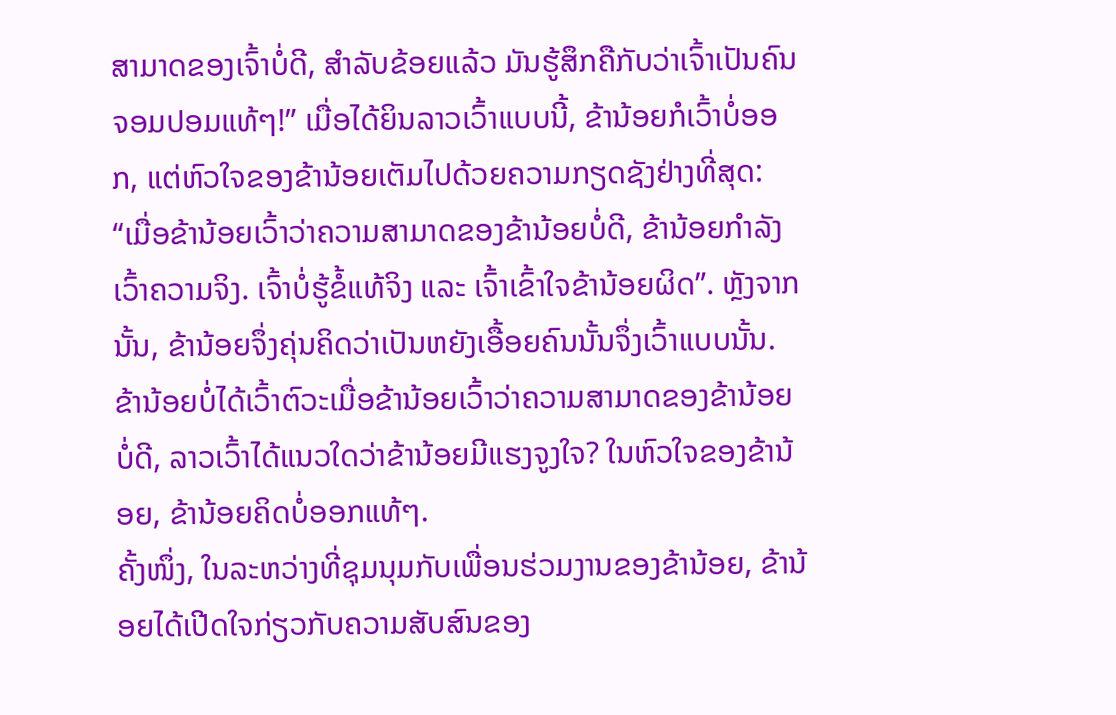ສາມາດຂອງເຈົ້າບໍ່ດີ, ສຳລັບຂ້ອຍແລ້ວ ມັນຮູ້ສຶກຄືກັບວ່າເຈົ້າເປັນຄົນຈອມປອມແທ້ໆ!” ເມື່ອໄດ້ຍິນລາວເວົ້າແບບນີ້, ຂ້ານ້ອຍກໍເວົ້າບໍ່ອອກ, ແຕ່ຫົວໃຈຂອງຂ້ານ້ອຍເຕັມໄປດ້ວຍຄວາມກຽດຊັງຢ່າງທີ່ສຸດ: “ເມື່ອຂ້ານ້ອຍເວົ້າວ່າຄວາມສາມາດຂອງຂ້ານ້ອຍບໍ່ດີ, ຂ້ານ້ອຍກຳລັງເວົ້າຄວາມຈິງ. ເຈົ້າບໍ່ຮູ້ຂໍ້ແທ້ຈິງ ແລະ ເຈົ້າເຂົ້າໃຈຂ້ານ້ອຍຜິດ”. ຫຼັງຈາກນັ້ນ, ຂ້ານ້ອຍຈຶ່ງຄຸ່ນຄິດວ່າເປັນຫຍັງເອື້ອຍຄົນນັ້ນຈຶ່ງເວົ້າແບບນັ້ນ. ຂ້ານ້ອຍບໍ່ໄດ້ເວົ້າຕົວະເມື່ອຂ້ານ້ອຍເວົ້າວ່າຄວາມສາມາດຂອງຂ້ານ້ອຍບໍ່ດີ, ລາວເວົ້າໄດ້ແນວໃດວ່າຂ້ານ້ອຍມີແຮງຈູງໃຈ? ໃນຫົວໃຈຂອງຂ້ານ້ອຍ, ຂ້ານ້ອຍຄິດບໍ່ອອກແທ້ໆ.
ຄັ້ງໜຶ່ງ, ໃນລະຫວ່າງທີ່ຊຸມນຸມກັບເພື່ອນຮ່ວມງານຂອງຂ້ານ້ອຍ, ຂ້ານ້ອຍໄດ້ເປີດໃຈກ່ຽວກັບຄວາມສັບສົນຂອງ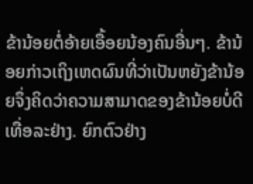ຂ້ານ້ອຍຕໍ່ອ້າຍເອື້ອຍນ້ອງຄົນອື່ນໆ. ຂ້ານ້ອຍກ່າວເຖິງເຫດຜົນທີ່ວ່າເປັນຫຍັງຂ້ານ້ອຍຈຶ່ງຄິດວ່າຄວາມສາມາດຂອງຂ້ານ້ອຍບໍ່ດີເທື່ອລະຢ່າງ. ຍົກຕົວຢ່າງ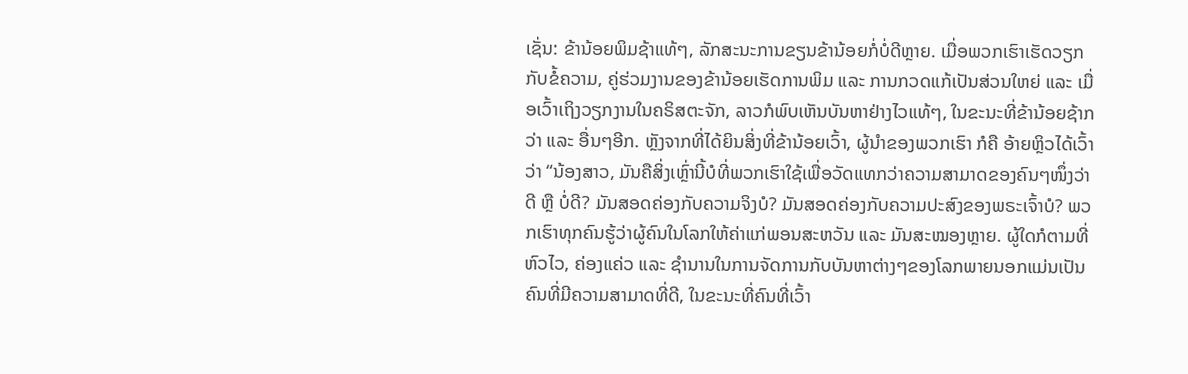ເຊັ່ນ: ຂ້ານ້ອຍພິມຊ້າແທ້ໆ, ລັກສະນະການຂຽນຂ້ານ້ອຍກໍ່ບໍ່ດີຫຼາຍ. ເມື່ອພວກເຮົາເຮັດວຽກກັບຂໍ້ຄວາມ, ຄູ່ຮ່ວມງານຂອງຂ້ານ້ອຍເຮັດການພິມ ແລະ ການກວດແກ້ເປັນສ່ວນໃຫຍ່ ແລະ ເມື່ອເວົ້າເຖິງວຽກງານໃນຄຣິສຕະຈັກ, ລາວກໍພົບເຫັນບັນຫາຢ່າງໄວແທ້ໆ, ໃນຂະນະທີ່ຂ້ານ້ອຍຊ້າກວ່າ ແລະ ອື່ນໆອີກ. ຫຼັງຈາກທີ່ໄດ້ຍິນສິ່ງທີ່ຂ້ານ້ອຍເວົ້າ, ຜູ້ນໍາຂອງພວກເຮົາ ກໍຄື ອ້າຍຫຼິວໄດ້ເວົ້າວ່າ “ນ້ອງສາວ, ມັນຄືສິ່ງເຫຼົ່ານີ້ບໍທີ່ພວກເຮົາໃຊ້ເພື່ອວັດແທກວ່າຄວາມສາມາດຂອງຄົນໆໜຶ່ງວ່າດີ ຫຼື ບໍ່ດີ? ມັນສອດຄ່ອງກັບຄວາມຈິງບໍ? ມັນສອດຄ່ອງກັບຄວາມປະສົງຂອງພຣະເຈົ້າບໍ? ພວກເຮົາທຸກຄົນຮູ້ວ່າຜູ້ຄົນໃນໂລກໃຫ້ຄ່າແກ່ພອນສະຫວັນ ແລະ ມັນສະໝອງຫຼາຍ. ຜູ້ໃດກໍຕາມທີ່ຫົວໄວ, ຄ່ອງແຄ່ວ ແລະ ຊໍານານໃນການຈັດການກັບບັນຫາຕ່າງໆຂອງໂລກພາຍນອກແມ່ນເປັນຄົນທີ່ມີຄວາມສາມາດທີ່ດີ, ໃນຂະນະທີ່ຄົນທີ່ເວົ້າ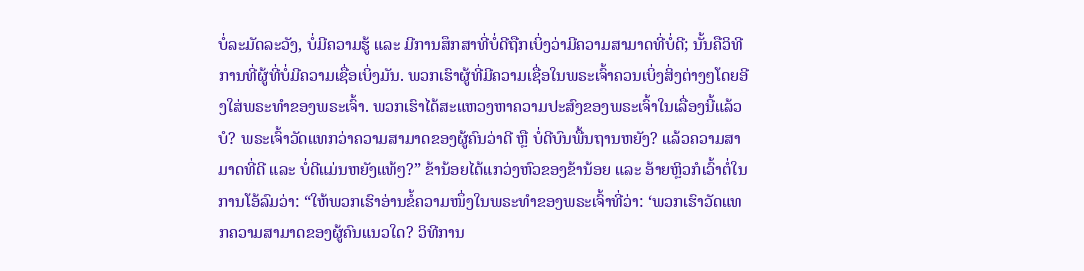ບໍ່ລະມັດລະວັງ, ບໍ່ມີຄວາມຮູ້ ແລະ ມີການສຶກສາທີ່ບໍ່ດີຖືກເບິ່ງວ່າມີຄວາມສາມາດທີ່ບໍ່ດີ; ນັ້ນຄືວິທີການທີ່ຜູ້ທີ່ບໍ່ມີຄວາມເຊື່ອເບິ່ງມັນ. ພວກເຮົາຜູ້ທີ່ມີຄວາມເຊື່ອໃນພຣະເຈົ້າຄວນເບິ່ງສິ່ງຕ່າງໆໂດຍອີງໃສ່ພຣະທຳຂອງພຣະເຈົ້າ. ພວກເຮົາໄດ້ສະແຫວງຫາຄວາມປະສົງຂອງພຣະເຈົ້າໃນເລື່ອງນີ້ແລ້ວບໍ? ພຣະເຈົ້າວັດແທກວ່າຄວາມສາມາດຂອງຜູ້ຄົນວ່າດີ ຫຼື ບໍ່ດີບົນພື້ນຖານຫຍັງ? ແລ້ວຄວາມສາມາດທີ່ດີ ແລະ ບໍ່ດີແມ່ນຫຍັງແທ້ໆ?” ຂ້ານ້ອຍໄດ້ແກວ່ງຫົວຂອງຂ້ານ້ອຍ ແລະ ອ້າຍຫຼິວກໍເວົ້າຕໍ່ໃນການໂອ້ລົມວ່າ: “ໃຫ້ພວກເຮົາອ່ານຂໍ້ຄວາມໜຶ່ງໃນພຣະທຳຂອງພຣະເຈົ້າທີ່ວ່າ: ‘ພວກເຮົາວັດແທກຄວາມສາມາດຂອງຜູ້ຄົນແນວໃດ? ວິທີການ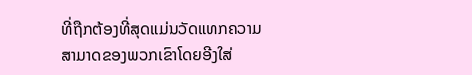ທີ່ຖືກຕ້ອງທີ່ສຸດແມ່ນວັດແທກຄວາມສາມາດຂອງພວກເຂົາໂດຍອີງໃສ່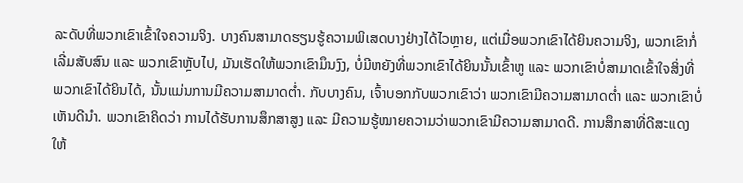ລະດັບທີ່ພວກເຂົາເຂົ້າໃຈຄວາມຈິງ. ບາງຄົນສາມາດຮຽນຮູ້ຄວາມພິເສດບາງຢ່າງໄດ້ໄວຫຼາຍ, ແຕ່ເມື່ອພວກເຂົາໄດ້ຍິນຄວາມຈິງ, ພວກເຂົາກໍ່ເລີ່ມສັບສົນ ແລະ ພວກເຂົາຫຼັບໄປ, ມັນເຮັດໃຫ້ພວກເຂົາມຶນງົງ, ບໍ່ມີຫຍັງທີ່ພວກເຂົາໄດ້ຍິນນັ້ນເຂົ້າຫູ ແລະ ພວກເຂົາບໍ່ສາມາດເຂົ້າໃຈສິ່ງທີ່ພວກເຂົາໄດ້ຍິນໄດ້, ນັ້ນແມ່ນການມີຄວາມສາມາດຕ່ຳ. ກັບບາງຄົນ, ເຈົ້າບອກກັບພວກເຂົາວ່າ ພວກເຂົາມີຄວາມສາມາດຕ່ຳ ແລະ ພວກເຂົາບໍ່ເຫັນດີນຳ. ພວກເຂົາຄິດວ່າ ການໄດ້ຮັບການສຶກສາສູງ ແລະ ມີຄວາມຮູ້ໝາຍຄວາມວ່າພວກເຂົາມີຄວາມສາມາດດີ. ການສຶກສາທີ່ດີສະແດງໃຫ້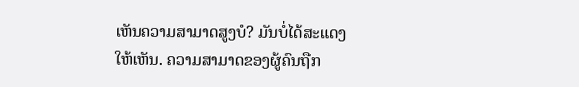ເຫັນຄວາມສາມາດສູງບໍ? ມັນບໍ່ໄດ້ສະແດງໃຫ້ເຫັນ. ຄວາມສາມາດຂອງຜູ້ຄົນຖືກ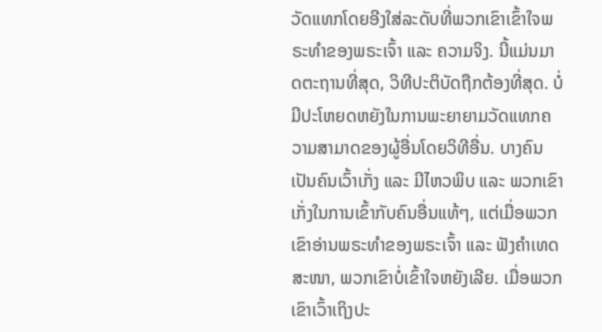ວັດແທກໂດຍອີງໃສ່ລະດັບທີ່ພວກເຂົາເຂົ້າໃຈພຣະທຳຂອງພຣະເຈົ້າ ແລະ ຄວາມຈິງ. ນີ້ແມ່ນມາດຕະຖານທີ່ສຸດ, ວິທີປະຕິບັດຖືກຕ້ອງທີ່ສຸດ. ບໍ່ມີປະໂຫຍດຫຍັງໃນການພະຍາຍາມວັດແທກຄວາມສາມາດຂອງຜູ້ອື່ນໂດຍວິທີອື່ນ. ບາງຄົນເປັນຄົນເວົ້າເກັ່ງ ແລະ ມີໄຫວພິບ ແລະ ພວກເຂົາເກັ່ງໃນການເຂົ້າກັບຄົນອື່ນແທ້ໆ, ແຕ່ເມື່ອພວກເຂົາອ່ານພຣະທຳຂອງພຣະເຈົ້າ ແລະ ຟັງຄຳເທດສະໜາ, ພວກເຂົາບໍ່ເຂົ້າໃຈຫຍັງເລີຍ. ເມື່ອພວກເຂົາເວົ້າເຖິງປະ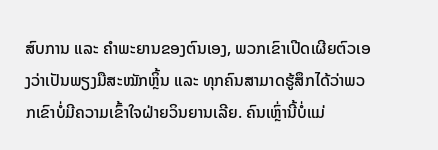ສົບການ ແລະ ຄຳພະຍານຂອງຕົນເອງ, ພວກເຂົາເປີດເຜີຍຕົວເອງວ່າເປັນພຽງມືສະໝັກຫຼິ້ນ ແລະ ທຸກຄົນສາມາດຮູ້ສຶກໄດ້ວ່າພວກເຂົາບໍ່ມີຄວາມເຂົ້າໃຈຝ່າຍວິນຍານເລີຍ. ຄົນເຫຼົ່ານີ້ບໍ່ແມ່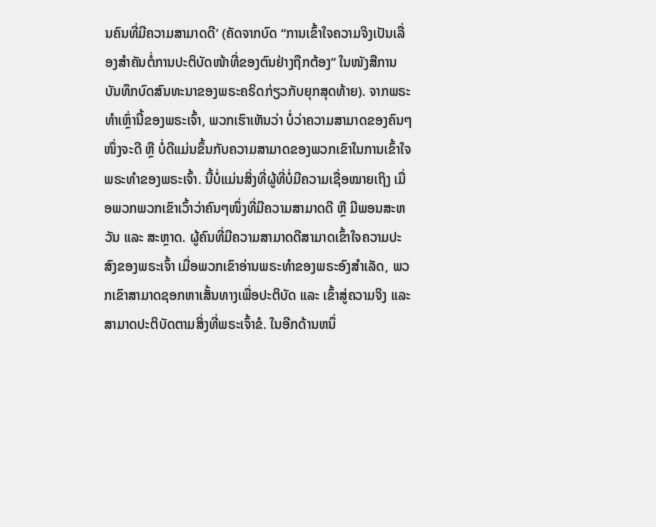ນຄົນທີ່ມີຄວາມສາມາດດີ’ (ຄັດຈາກບົດ “ການເຂົ້າໃຈຄວາມຈິງເປັນເລື່ອງສຳຄັນຕໍ່ການປະຕິບັດໜ້າທີ່ຂອງຕົນຢ່າງຖືກຕ້ອງ” ໃນໜັງສືການບັນທຶກບົດສົນທະນາຂອງພຣະຄຣິດກ່ຽວກັບຍຸກສຸດທ້າຍ). ຈາກພຣະທຳເຫຼົ່ານີ້ຂອງພຣະເຈົ້າ, ພວກເຮົາເຫັນວ່າ ບໍ່ວ່າຄວາມສາມາດຂອງຄົນໆໜຶ່ງຈະດີ ຫຼື ບໍ່ດີແມ່ນຂຶ້ນກັບຄວາມສາມາດຂອງພວກເຂົາໃນການເຂົ້າໃຈພຣະທຳຂອງພຣະເຈົ້າ. ນີ້ບໍ່ແມ່ນສິ່ງທີ່ຜູ້ທີ່ບໍ່ມີຄວາມເຊື່ອໝາຍເຖິງ ເມື່ອພວກພວກເຂົາເວົ້າວ່າຄົນໆໜຶ່ງທີ່ມີຄວາມສາມາດດີ ຫຼື ມີພອນສະຫວັນ ແລະ ສະຫຼາດ. ຜູ້ຄົນທີ່ມີຄວາມສາມາດດີສາມາດເຂົ້າໃຈຄວາມປະສົງຂອງພຣະເຈົ້າ ເມື່ອພວກເຂົາອ່ານພຣະທຳຂອງພຣະອົງສໍາເລັດ, ພວກເຂົາສາມາດຊອກຫາເສັ້ນທາງເພື່ອປະຕິບັດ ແລະ ເຂົ້າສູ່ຄວາມຈິງ ແລະ ສາມາດປະຕິບັດຕາມສິ່ງທີ່ພຣະເຈົ້າຂໍ. ໃນອີກດ້ານຫນຶ່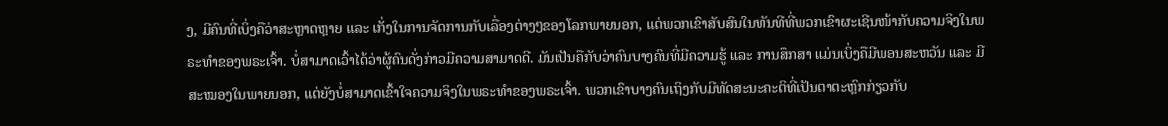ງ, ມີຄົນທີ່ເບິ່ງຄືວ່າສະຫຼາດຫຼາຍ ແລະ ເກັ່ງໃນການຈັດການກັບເລື່ອງຕ່າງໆຂອງໂລກພາຍນອກ, ແຕ່ພວກເຂົາສັບສົນໃນທັນທີທີ່ພວກເຂົາຜະເຊີນໜ້າກັບຄວາມຈິງໃນພຣະທຳຂອງພຣະເຈົ້າ. ບໍ່ສາມາດເວົ້າໄດ້ວ່າຜູ້ຄົນດັ່ງກ່າວມີຄວາມສາມາດດີ. ມັນເປັນຄືກັບວ່າຄົນບາງຄົນທີ່ມີຄວາມຮູ້ ແລະ ການສຶກສາ ແມ່ນເບິ່ງຄືມີພອນສະຫວັນ ແລະ ມີສະໝອງໃນພາຍນອກ, ແຕ່ຍັງບໍ່ສາມາດເຂົ້າໃຈຄວາມຈິງໃນພຣະທຳຂອງພຣະເຈົ້າ. ພວກເຂົາບາງຄົນເຖິງກັບມີທັດສະນະຄະຕິທີ່ເປັນຕາຕະຫຼົກກ່ຽວກັບ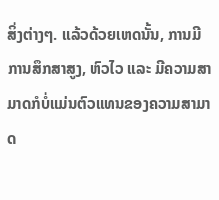ສິ່ງຕ່າງໆ. ແລ້ວດ້ວຍເຫດນັ້ນ, ການມີການສຶກສາສູງ, ຫົວໄວ ແລະ ມີຄວາມສາມາດກໍບໍ່ແມ່ນຕົວແທນຂອງຄວາມສາມາດ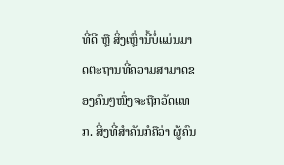ທີ່ດີ ຫຼື ສິ່ງເຫຼົ່ານີ້ບໍ່ແມ່ນມາດຕະຖານທີ່ຄວາມສາມາດຂອງຄົນໆໜຶ່ງຈະຖືກວັດແທກ. ສິ່ງທີ່ສໍາຄັນກໍຄືວ່າ ຜູ້ຄົນ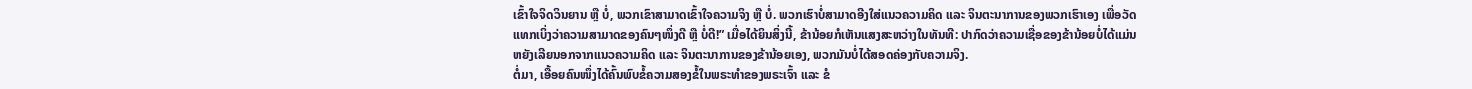ເຂົ້າໃຈຈິດວິນຍານ ຫຼື ບໍ່, ພວກເຂົາສາມາດເຂົ້າໃຈຄວາມຈິງ ຫຼື ບໍ່. ພວກເຮົາບໍ່ສາມາດອີງໃສ່ແນວຄວາມຄິດ ແລະ ຈິນຕະນາການຂອງພວກເຮົາເອງ ເພື່ອວັດແທກເບິ່ງວ່າຄວາມສາມາດຂອງຄົນໆໜຶ່ງດີ ຫຼື ບໍ່ດີ!” ເມື່ອໄດ້ຍິນສິ່ງນີ້, ຂ້ານ້ອຍກໍເຫັນແສງສະຫວ່າງໃນທັນທີ: ປາກົດວ່າຄວາມເຊື່ອຂອງຂ້ານ້ອຍບໍ່ໄດ້ແມ່ນຫຍັງເລີຍນອກຈາກແນວຄວາມຄິດ ແລະ ຈິນຕະນາການຂອງຂ້ານ້ອຍເອງ, ພວກມັນບໍ່ໄດ້ສອດຄ່ອງກັບຄວາມຈິງ.
ຕໍ່ມາ, ເອື້ອຍຄົນໜຶ່ງໄດ້ຄົ້ນພົບຂໍ້ຄວາມສອງຂໍ້ໃນພຣະທຳຂອງພຣະເຈົ້າ ແລະ ຂໍ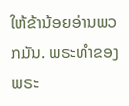ໃຫ້ຂ້ານ້ອຍອ່ານພວກມັນ. ພຣະທຳຂອງພຣະ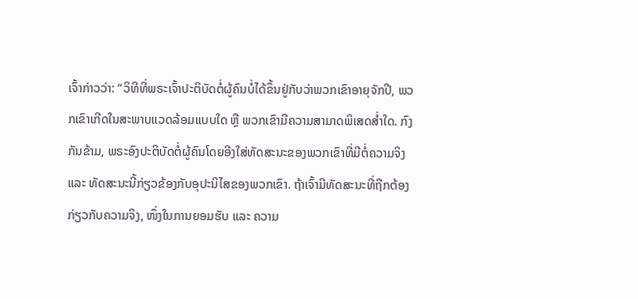ເຈົ້າກ່າວວ່າ: “ວິທີທີ່ພຣະເຈົ້າປະຕິບັດຕໍ່ຜູ້ຄົນບໍ່ໄດ້ຂຶ້ນຢູ່ກັບວ່າພວກເຂົາອາຍຸຈັກປີ, ພວກເຂົາເກີດໃນສະພາບແວດລ້ອມແບບໃດ ຫຼື ພວກເຂົາມີຄວາມສາມາດພິເສດສ່ຳໃດ. ກົງກັນຂ້າມ, ພຣະອົງປະຕິບັດຕໍ່ຜູ້ຄົນໂດຍອີງໃສ່ທັດສະນະຂອງພວກເຂົາທີ່ມີຕໍ່ຄວາມຈິງ ແລະ ທັດສະນະນີ້ກ່ຽວຂ້ອງກັບອຸປະນິໄສຂອງພວກເຂົາ. ຖ້າເຈົ້າມີທັດສະນະທີ່ຖືກຕ້ອງກ່ຽວກັບຄວາມຈິງ, ໜຶ່ງໃນການຍອມຮັບ ແລະ ຄວາມ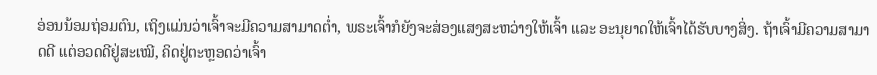ອ່ອນນ້ອມຖ່ອມຕົນ, ເຖິງແມ່ນວ່າເຈົ້າຈະມີຄວາມສາມາດຕ່ຳ, ພຣະເຈົ້າກໍຍັງຈະສ່ອງແສງສະຫວ່າງໃຫ້ເຈົ້າ ແລະ ອະນຸຍາດໃຫ້ເຈົ້າໄດ້ຮັບບາງສິ່ງ. ຖ້າເຈົ້າມີຄວາມສາມາດດີ ແຕ່ອວດດີຢູ່ສະເໝີ, ຄິດຢູ່ຕະຫຼອດວ່າເຈົ້າ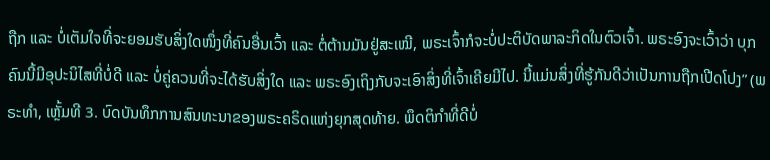ຖືກ ແລະ ບໍ່ເຕັມໃຈທີ່ຈະຍອມຮັບສິ່ງໃດໜຶ່ງທີ່ຄົນອື່ນເວົ້າ ແລະ ຕໍ່ຕ້ານມັນຢູ່ສະເໝີ, ພຣະເຈົ້າກໍຈະບໍ່ປະຕິບັດພາລະກິດໃນຕົວເຈົ້າ. ພຣະອົງຈະເວົ້າວ່າ ບຸກຄົນນີ້ມີອຸປະນິໄສທີ່ບໍ່ດີ ແລະ ບໍ່ຄູ່ຄວນທີ່ຈະໄດ້ຮັບສິ່ງໃດ ແລະ ພຣະອົງເຖິງກັບຈະເອົາສິ່ງທີ່ເຈົ້າເຄີຍມີໄປ. ນີ້ແມ່ນສິ່ງທີ່ຮູ້ກັນດີວ່າເປັນການຖືກເປີດໂປງ” (ພຣະທຳ, ເຫຼັ້ມທີ 3. ບົດບັນທຶກການສົນທະນາຂອງພຣະຄຣິດແຫ່ງຍຸກສຸດທ້າຍ. ພຶດຕິກຳທີ່ດີບໍ່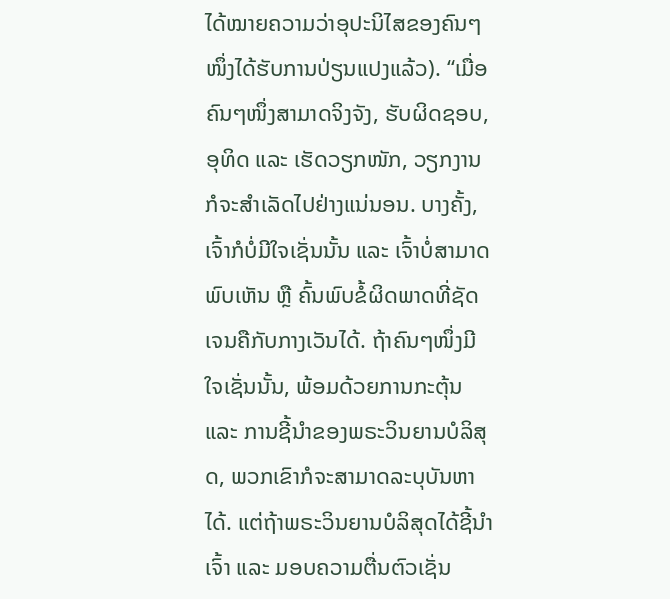ໄດ້ໝາຍຄວາມວ່າອຸປະນິໄສຂອງຄົນໆໜຶ່ງໄດ້ຮັບການປ່ຽນແປງແລ້ວ). “ເມື່ອຄົນໆໜຶ່ງສາມາດຈິງຈັງ, ຮັບຜິດຊອບ, ອຸທິດ ແລະ ເຮັດວຽກໜັກ, ວຽກງານກໍຈະສຳເລັດໄປຢ່າງແນ່ນອນ. ບາງຄັ້ງ, ເຈົ້າກໍບໍ່ມີໃຈເຊັ່ນນັ້ນ ແລະ ເຈົ້າບໍ່ສາມາດພົບເຫັນ ຫຼື ຄົ້ນພົບຂໍ້ຜິດພາດທີ່ຊັດເຈນຄືກັບກາງເວັນໄດ້. ຖ້າຄົນໆໜຶ່ງມີໃຈເຊັ່ນນັ້ນ, ພ້ອມດ້ວຍການກະຕຸ້ນ ແລະ ການຊີ້ນຳຂອງພຣະວິນຍານບໍລິສຸດ, ພວກເຂົາກໍຈະສາມາດລະບຸບັນຫາໄດ້. ແຕ່ຖ້າພຣະວິນຍານບໍລິສຸດໄດ້ຊີ້ນຳເຈົ້າ ແລະ ມອບຄວາມຕື່ນຕົວເຊັ່ນ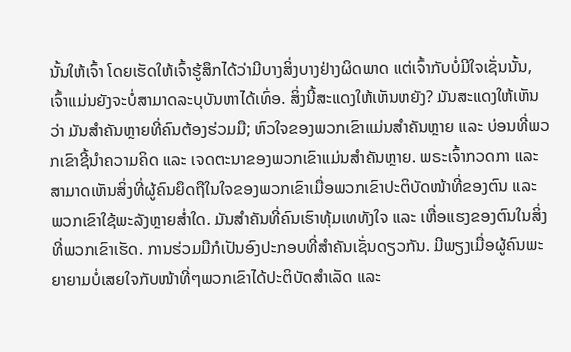ນັ້ນໃຫ້ເຈົ້າ ໂດຍເຮັດໃຫ້ເຈົ້າຮູ້ສຶກໄດ້ວ່າມີບາງສິ່ງບາງຢ່າງຜິດພາດ ແຕ່ເຈົ້າກັບບໍ່ມີໃຈເຊັ່ນນັ້ນ, ເຈົ້າແມ່ນຍັງຈະບໍ່ສາມາດລະບຸບັນຫາໄດ້ເທົ່ອ. ສິ່ງນີ້ສະແດງໃຫ້ເຫັນຫຍັງ? ມັນສະແດງໃຫ້ເຫັນວ່າ ມັນສຳຄັນຫຼາຍທີ່ຄົນຕ້ອງຮ່ວມມື; ຫົວໃຈຂອງພວກເຂົາແມ່ນສຳຄັນຫຼາຍ ແລະ ບ່ອນທີ່ພວກເຂົາຊີ້ນຳຄວາມຄິດ ແລະ ເຈດຕະນາຂອງພວກເຂົາແມ່ນສຳຄັນຫຼາຍ. ພຣະເຈົ້າກວດກາ ແລະ ສາມາດເຫັນສິ່ງທີ່ຜູ້ຄົນຍຶດຖືໃນໃຈຂອງພວກເຂົາເມື່ອພວກເຂົາປະຕິບັດໜ້າທີ່ຂອງຕົນ ແລະ ພວກເຂົາໃຊ້ພະລັງຫຼາຍສໍ່າໃດ. ມັນສຳຄັນທີ່ຄົນເຮົາທຸ້ມເທທັງໃຈ ແລະ ເຫື່ອແຮງຂອງຕົນໃນສິ່ງທີ່ພວກເຂົາເຮັດ. ການຮ່ວມມືກໍເປັນອົງປະກອບທີ່ສຳຄັນເຊັ່ນດຽວກັນ. ມີພຽງເມື່ອຜູ້ຄົນພະຍາຍາມບໍ່ເສຍໃຈກັບໜ້າທີ່ໆພວກເຂົາໄດ້ປະຕິບັດສຳເລັດ ແລະ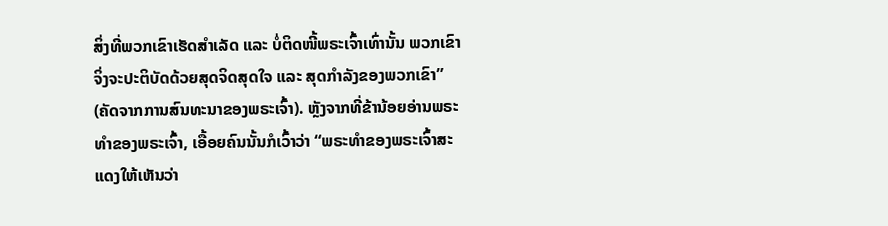ສິ່ງທີ່ພວກເຂົາເຮັດສຳເລັດ ແລະ ບໍ່ຕິດໜີ້ພຣະເຈົ້າເທົ່ານັ້ນ ພວກເຂົາຈິ່ງຈະປະຕິບັດດ້ວຍສຸດຈິດສຸດໃຈ ແລະ ສຸດກຳລັງຂອງພວກເຂົາ” (ຄັດຈາກການສົນທະນາຂອງພຣະເຈົ້າ). ຫຼັງຈາກທີ່ຂ້ານ້ອຍອ່ານພຣະທຳຂອງພຣະເຈົ້າ, ເອື້ອຍຄົນນັ້ນກໍເວົ້າວ່າ “ພຣະທຳຂອງພຣະເຈົ້າສະແດງໃຫ້ເຫັນວ່າ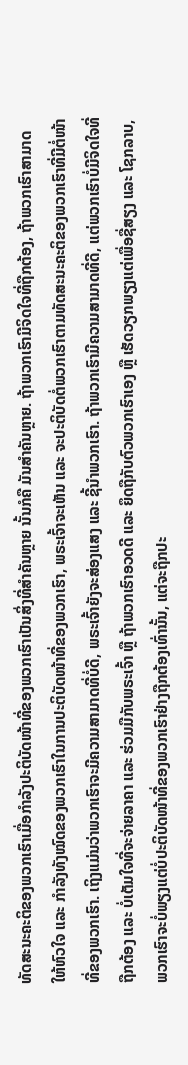ທັດສະນະຄະຕິຂອງພວກເຮົາເມື່ອກຳລັງປະຕິບັດໜ້າທີ່ຂອງພວກເຮົາເປັນສິ່ງທີ່ສໍາຄັນຫຼາຍ ນັ້ນກໍຄື ມັນສໍາຄັນຫຼາຍ. ຖ້າພວກເຮົາມີຈິດໃຈທີ່ຖືກຕ້ອງ, ຖ້າພວກເຮົາສາມາດໃຫ້ຫົວໃຈ ແລະ ກຳລັງທັງໝົດຂອງພວກເຮົາໃນການປະຕິບັດໜ້າທີ່ຂອງພວກເຮົາ, ພຣະເຈົ້າຈະເຫັນ ແລະ ຈະປະຕິບັດຕໍ່ພວກເຮົາຕາມທັດສະນະຄະຕິຂອງພວກເຮົາທີ່ມີຕໍ່ໜ້າທີ່ຂອງພວກເຮົາ. ເຖິງແມ່ນວ່າພວກເຮົາຈະມີຄວາມສາມາດທີ່ບໍ່ດີ, ພຣະເຈົ້າຍັງຈະສ່ອງແສງ ແລະ ຊີ້ນໍາພວກເຮົາ. ຖ້າພວກເຮົາມີຄວາມສາມາດທີ່ດີ, ແຕ່ພວກເຮົາບໍ່ມີຈິດໃຈທີ່ຖືກຕ້ອງ ແລະ ບໍ່ເຕັມໃຈທີ່ຈະຈ່າຍລາຄາ ແລະ ຮ່ວມມືກັບພຣະເຈົ້າ ຫຼື ຖ້າພວກເຮົາອວດດີ ແລະ ຍຶດຖືກັບຕົວພວກເຮົາເອງ ຫຼື ເຮັດວຽກພຽງແຕ່ເພື່ອຊື່ສຽງ ແລະ ໂຊກລາບ, ພວກເຮົາຈະບໍ່ພຽງແຕ່ບໍ່ປະຕິບັດໜ້າທີ່ຂອງພວກເຮົາຢ່າງຖືກຕ້ອງເທົ່ານັ້ນ, ແຕ່ຈະຖືກປະ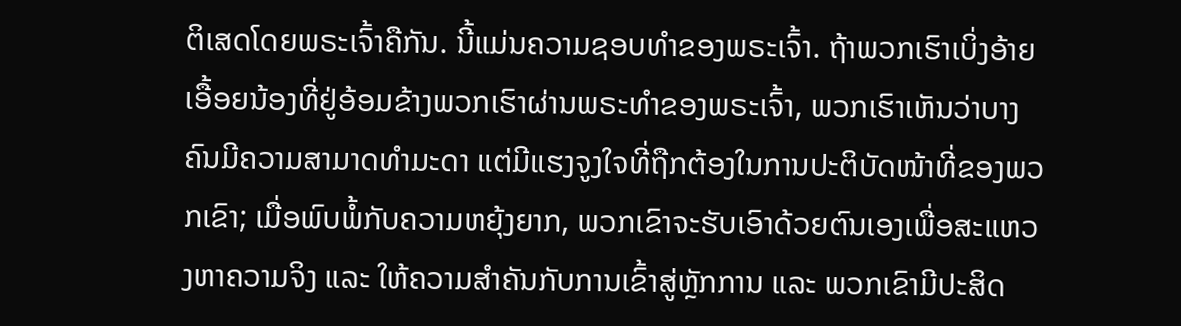ຕິເສດໂດຍພຣະເຈົ້າຄືກັນ. ນີ້ແມ່ນຄວາມຊອບທຳຂອງພຣະເຈົ້າ. ຖ້າພວກເຮົາເບິ່ງອ້າຍເອື້ອຍນ້ອງທີ່ຢູ່ອ້ອມຂ້າງພວກເຮົາຜ່ານພຣະທຳຂອງພຣະເຈົ້າ, ພວກເຮົາເຫັນວ່າບາງຄົນມີຄວາມສາມາດທໍາມະດາ ແຕ່ມີແຮງຈູງໃຈທີ່ຖືກຕ້ອງໃນການປະຕິບັດໜ້າທີ່ຂອງພວກເຂົາ; ເມື່ອພົບພໍ້ກັບຄວາມຫຍຸ້ງຍາກ, ພວກເຂົາຈະຮັບເອົາດ້ວຍຕົນເອງເພື່ອສະແຫວງຫາຄວາມຈິງ ແລະ ໃຫ້ຄວາມສຳຄັນກັບການເຂົ້າສູ່ຫຼັກການ ແລະ ພວກເຂົາມີປະສິດ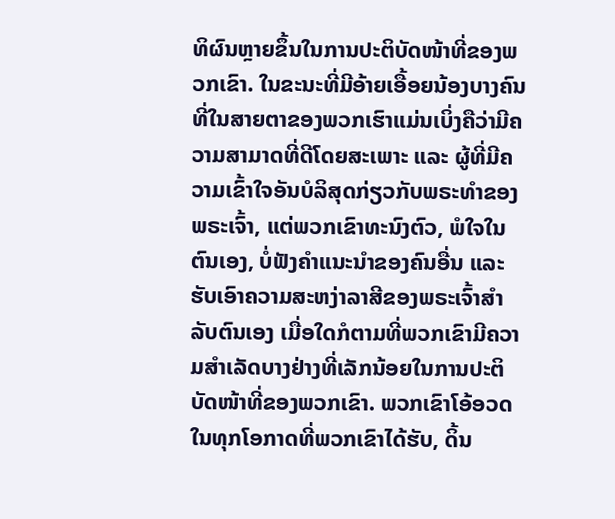ທິຜົນຫຼາຍຂຶ້ນໃນການປະຕິບັດໜ້າທີ່ຂອງພວກເຂົາ. ໃນຂະນະທີ່ມີອ້າຍເອື້ອຍນ້ອງບາງຄົນທີ່ໃນສາຍຕາຂອງພວກເຮົາແມ່ນເບິ່ງຄືວ່າມີຄວາມສາມາດທີ່ດີໂດຍສະເພາະ ແລະ ຜູ້ທີ່ມີຄວາມເຂົ້າໃຈອັນບໍລິສຸດກ່ຽວກັບພຣະທຳຂອງພຣະເຈົ້າ, ແຕ່ພວກເຂົາທະນົງຕົວ, ພໍໃຈໃນຕົນເອງ, ບໍ່ຟັງຄໍາແນະນໍາຂອງຄົນອື່ນ ແລະ ຮັບເອົາຄວາມສະຫງ່າລາສີຂອງພຣະເຈົ້າສໍາລັບຕົນເອງ ເມື່ອໃດກໍຕາມທີ່ພວກເຂົາມີຄວາມສໍາເລັດບາງຢ່າງທີ່ເລັກນ້ອຍໃນການປະຕິບັດໜ້າທີ່ຂອງພວກເຂົາ. ພວກເຂົາໂອ້ອວດໃນທຸກໂອກາດທີ່ພວກເຂົາໄດ້ຮັບ, ດິ້ນ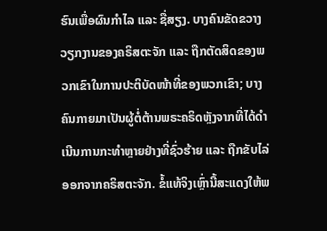ຮົນເພື່ອຜົນກໍາໄລ ແລະ ຊື່ສຽງ. ບາງຄົນຂັດຂວາງວຽກງານຂອງຄຣິສຕະຈັກ ແລະ ຖືກຕັດສິດຂອງພວກເຂົາໃນການປະຕິບັດໜ້າທີ່ຂອງພວກເຂົາ; ບາງຄົນກາຍມາເປັນຜູ້ຕໍ່ຕ້ານພຣະຄຣິດຫຼັງຈາກທີ່ໄດ້ດຳເນີນການກະທໍາຫຼາຍຢ່າງທີ່ຊົ່ວຮ້າຍ ແລະ ຖືກຂັບໄລ່ອອກຈາກຄຣິສຕະຈັກ. ຂໍ້ແທ້ຈິງເຫຼົ່ານີ້ສະແດງໃຫ້ພ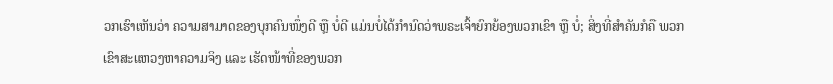ວກເຮົາເຫັນວ່າ ຄວາມສາມາດຂອງບຸກຄົນໜຶ່ງດີ ຫຼື ບໍ່ດີ ແມ່ນບໍ່ໄດ້ກໍານົດວ່າພຣະເຈົ້າຍົກຍ້ອງພວກເຂົາ ຫຼື ບໍ່; ສິ່ງທີ່ສຳຄັນກໍຄື ພວກເຂົາສະແຫວງຫາຄວາມຈິງ ແລະ ເຮັດໜ້າທີ່ຂອງພວກ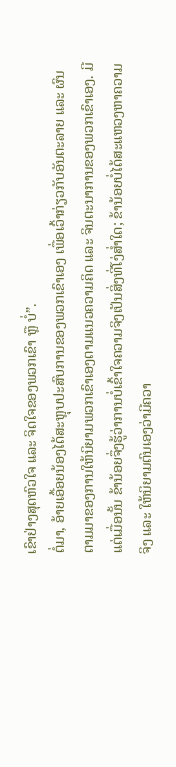ເຂົາຢ່າງສຸດຫົວໃຈ ແລະ ຈິດໃຈຂອງພວກເຂົາ ຫຼື ບໍ່”.
ຕໍ່ມາ, ອ້າຍເອື້ອຍນ້ອງໄດ້ສະຫຼຸບປະສົບການຂອງພວກເຂົາເອງ ເພື່ອເວົ້າກ່ຽວກັບອັນຕະລາຍ ແລະ ຜົນຕາມມາຂອງການໃຫ້ນິຍາມພວກເຂົາເອງຕາມແນວຄວາມຄິດ ແລະ ຈິນຕະນາການຂອງພວກເຂົາເອງ. ມີແຕ່ເມື່ອນັ້ນ ຂ້ານ້ອຍຈຶ່ງຮູ້ວ່າການບໍ່ເຂົ້າໃຈຄວາມຈິງເປັນສິ່ງທີ່ໂງ່ສໍ່າໃດ; ຂ້ານ້ອຍບໍ່ໄດ້ສະແຫວງຫາຄວາມຈິງ ແລະ ໃຫ້ນິຍາມຕົນເອງວ່າມີຄວາ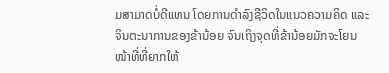ມສາມາດບໍ່ດີແທນ ໂດຍການດໍາລົງຊີວິດໃນແນວຄວາມຄິດ ແລະ ຈິນຕະນາການຂອງຂ້ານ້ອຍ ຈົນເຖິງຈຸດທີ່ຂ້ານ້ອຍມັກຈະໂຍນໜ້າທີ່ທີ່ຍາກໃຫ້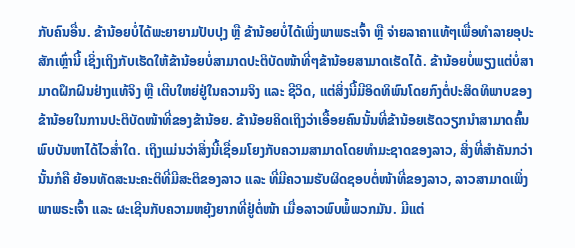ກັບຄົນອື່ນ. ຂ້ານ້ອຍບໍ່ໄດ້ພະຍາຍາມປັບປຸງ ຫຼື ຂ້ານ້ອຍບໍ່ໄດ້ເພິ່ງພາພຣະເຈົ້າ ຫຼື ຈ່າຍລາຄາແທ້ໆເພື່ອທຳລາຍອຸປະສັກເຫຼົ່ານີ້ ເຊິ່ງເຖິງກັບເຮັດໃຫ້ຂ້ານ້ອຍບໍ່ສາມາດປະຕິບັດໜ້າທີ່ໆຂ້ານ້ອຍສາມາດເຮັດໄດ້. ຂ້ານ້ອຍບໍ່ພຽງແຕ່ບໍ່ສາມາດຝຶກຝົນຢ່າງແທ້ຈິງ ຫຼື ເຕີບໃຫຍ່ຢູ່ໃນຄວາມຈິງ ແລະ ຊີວິດ, ແຕ່ສິ່ງນີ້ມີອິດທິພົນໂດຍກົງຕໍ່ປະສິດທິພາບຂອງຂ້ານ້ອຍໃນການປະຕິບັດໜ້າທີ່ຂອງຂ້ານ້ອຍ. ຂ້ານ້ອຍຄິດເຖິງວ່າເອື້ອຍຄົນນັ້ນທີ່ຂ້ານ້ອຍເຮັດວຽກນຳສາມາດຄົ້ນພົບບັນຫາໄດ້ໄວສໍ່າໃດ. ເຖິງແມ່ນວ່າສິ່ງນີ້ເຊື່ອມໂຍງກັບຄວາມສາມາດໂດຍທຳມະຊາດຂອງລາວ, ສິ່ງທີ່ສໍາຄັນກວ່ານັ້ນກໍຄື ຍ້ອນທັດສະນະຄະຕິທີ່ມີສະຕິຂອງລາວ ແລະ ທີ່ມີຄວາມຮັບຜິດຊອບຕໍ່ໜ້າທີ່ຂອງລາວ, ລາວສາມາດເພິ່ງພາພຣະເຈົ້າ ແລະ ຜະເຊີນກັບຄວາມຫຍຸ້ງຍາກທີ່ຢູ່ຕໍ່ໜ້າ ເມື່ອລາວພົບພໍ້ພວກມັນ. ມີແຕ່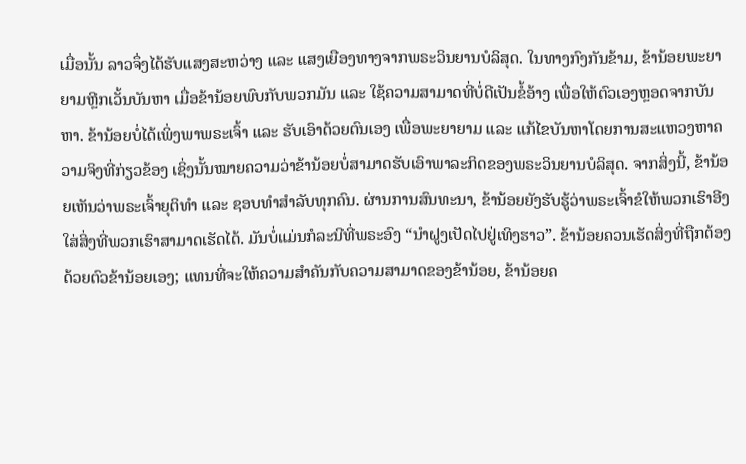ເມື່ອນັ້ນ ລາວຈຶ່ງໄດ້ຮັບແສງສະຫວ່າງ ແລະ ແສງເຍືອງທາງຈາກພຣະວິນຍານບໍລິສຸດ. ໃນທາງກົງກັນຂ້າມ, ຂ້ານ້ອຍພະຍາຍາມຫຼີກເວັ້ນບັນຫາ ເມື່ອຂ້ານ້ອຍພົບກັບພວກມັນ ແລະ ໃຊ້ຄວາມສາມາດທີ່ບໍ່ດີເປັນຂໍ້ອ້າງ ເພື່ອໃຫ້ຕົວເອງຫຼອດຈາກບັນຫາ. ຂ້ານ້ອຍບໍ່ໄດ້ເພິ່ງພາພຣະເຈົ້າ ແລະ ຮັບເອົາດ້ວຍຕົນເອງ ເພື່ອພະຍາຍາມ ແລະ ແກ້ໄຂບັນຫາໂດຍການສະແຫວງຫາຄວາມຈິງທີ່ກ່ຽວຂ້ອງ ເຊິ່ງນັ້ນໝາຍຄວາມວ່າຂ້ານ້ອຍບໍ່ສາມາດຮັບເອົາພາລະກິດຂອງພຣະວິນຍານບໍລິສຸດ. ຈາກສິ່ງນີ້, ຂ້ານ້ອຍເຫັນວ່າພຣະເຈົ້າຍຸຕິທຳ ແລະ ຊອບທຳສຳລັບທຸກຄົນ. ຜ່ານການສົນທະນາ, ຂ້ານ້ອຍຍັງຮັບຮູ້ວ່າພຣະເຈົ້າຂໍໃຫ້ພວກເຮົາອີງໃສ່ສິ່ງທີ່ພວກເຮົາສາມາດເຮັດໄດ້. ມັນບໍ່ແມ່ນກໍລະນີທີ່ພຣະອົງ “ນໍາຝູງເປັດໄປຢູ່ເທິງຮາວ”. ຂ້ານ້ອຍຄວນເຮັດສິ່ງທີ່ຖືກຕ້ອງດ້ວຍຕົວຂ້ານ້ອຍເອງ; ແທນທີ່ຈະໃຫ້ຄວາມສຳຄັນກັບຄວາມສາມາດຂອງຂ້ານ້ອຍ, ຂ້ານ້ອຍຄ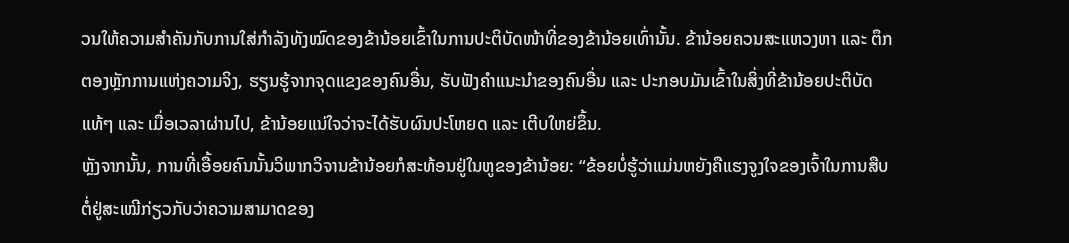ວນໃຫ້ຄວາມສຳຄັນກັບການໃສ່ກຳລັງທັງໝົດຂອງຂ້ານ້ອຍເຂົ້າໃນການປະຕິບັດໜ້າທີ່ຂອງຂ້ານ້ອຍເທົ່ານັ້ນ. ຂ້ານ້ອຍຄວນສະແຫວງຫາ ແລະ ຕຶກຕອງຫຼັກການແຫ່ງຄວາມຈິງ, ຮຽນຮູ້ຈາກຈຸດແຂງຂອງຄົນອື່ນ, ຮັບຟັງຄໍາແນະນໍາຂອງຄົນອື່ນ ແລະ ປະກອບມັນເຂົ້າໃນສິ່ງທີ່ຂ້ານ້ອຍປະຕິບັດແທ້ໆ ແລະ ເມື່ອເວລາຜ່ານໄປ, ຂ້ານ້ອຍແນ່ໃຈວ່າຈະໄດ້ຮັບຜົນປະໂຫຍດ ແລະ ເຕີບໃຫຍ່ຂຶ້ນ.
ຫຼັງຈາກນັ້ນ, ການທີ່ເອື້ອຍຄົນນັ້ນວິພາກວິຈານຂ້ານ້ອຍກໍສະທ້ອນຢູ່ໃນຫູຂອງຂ້ານ້ອຍ: “ຂ້ອຍບໍ່ຮູ້ວ່າແມ່ນຫຍັງຄືແຮງຈູງໃຈຂອງເຈົ້າໃນການສືບຕໍ່ຢູ່ສະເໝີກ່ຽວກັບວ່າຄວາມສາມາດຂອງ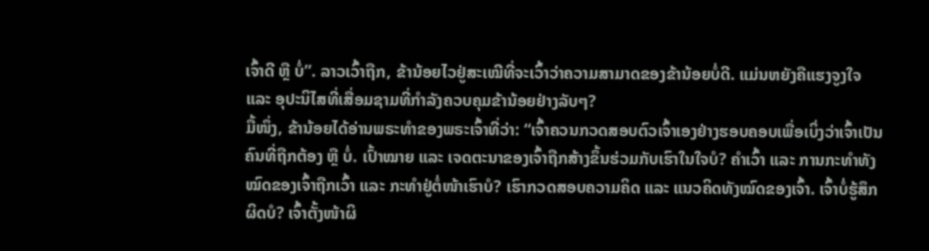ເຈົ້າດີ ຫຼື ບໍ່”. ລາວເວົ້າຖືກ, ຂ້ານ້ອຍໄວຢູ່ສະເໝີທີ່ຈະເວົ້າວ່າຄວາມສາມາດຂອງຂ້ານ້ອຍບໍ່ດີ. ແມ່ນຫຍັງຄືແຮງຈູງໃຈ ແລະ ອຸປະນິໄສທີ່ເສື່ອມຊາມທີ່ກຳລັງຄວບຄຸມຂ້ານ້ອຍຢ່າງລັບໆ?
ມື້ໜຶ່ງ, ຂ້ານ້ອຍໄດ້ອ່ານພຣະທຳຂອງພຣະເຈົ້າທີ່ວ່າ: “ເຈົ້າຄວນກວດສອບຕົວເຈົ້າເອງຢ່າງຮອບຄອບເພື່ອເບິ່ງວ່າເຈົ້າເປັນຄົນທີ່ຖືກຕ້ອງ ຫຼື ບໍ່. ເປົ້າໝາຍ ແລະ ເຈດຕະນາຂອງເຈົ້າຖືກສ້າງຂຶ້ນຮ່ວມກັບເຮົາໃນໃຈບໍ? ຄຳເວົ້າ ແລະ ການກະທຳທັງໝົດຂອງເຈົ້າຖືກເວົ້າ ແລະ ກະທຳຢູ່ຕໍ່ໜ້າເຮົາບໍ? ເຮົາກວດສອບຄວາມຄິດ ແລະ ແນວຄິດທັງໝົດຂອງເຈົ້າ. ເຈົ້າບໍ່ຮູ້ສຶກຜິດບໍ? ເຈົ້າຕັ້ງໜ້າຜິ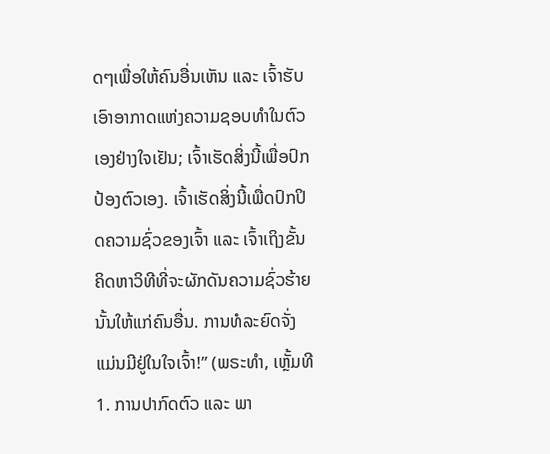ດໆເພື່ອໃຫ້ຄົນອື່ນເຫັນ ແລະ ເຈົ້າຮັບເອົາອາກາດແຫ່ງຄວາມຊອບທຳໃນຕົວເອງຢ່າງໃຈເຢັນ; ເຈົ້າເຮັດສິ່ງນີ້ເພື່ອປົກປ້ອງຕົວເອງ. ເຈົ້າເຮັດສິ່ງນີ້ເພື່ດປົກປິດຄວາມຊົ່ວຂອງເຈົ້າ ແລະ ເຈົ້າເຖິງຂັ້ນຄິດຫາວິທີທີ່ຈະຜັກດັນຄວາມຊົ່ວຮ້າຍນັ້ນໃຫ້ແກ່ຄົນອື່ນ. ການທໍລະຍົດຈັ່ງແມ່ນມີຢູ່ໃນໃຈເຈົ້າ!” (ພຣະທຳ, ເຫຼັ້ມທີ 1. ການປາກົດຕົວ ແລະ ພາ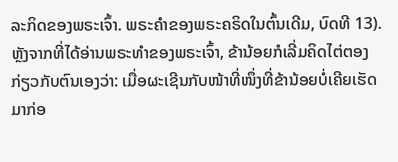ລະກິດຂອງພຣະເຈົ້າ. ພຣະຄຳຂອງພຣະຄຣິດໃນຕົ້ນເດີມ, ບົດທີ 13). ຫຼັງຈາກທີ່ໄດ້ອ່ານພຣະທຳຂອງພຣະເຈົ້າ, ຂ້ານ້ອຍກໍເລີ່ມຄິດໄຕ່ຕອງກ່ຽວກັບຕົນເອງວ່າ: ເມື່ອຜະເຊີນກັບໜ້າທີ່ໜຶ່ງທີ່ຂ້ານ້ອຍບໍ່ເຄີຍເຮັດມາກ່ອ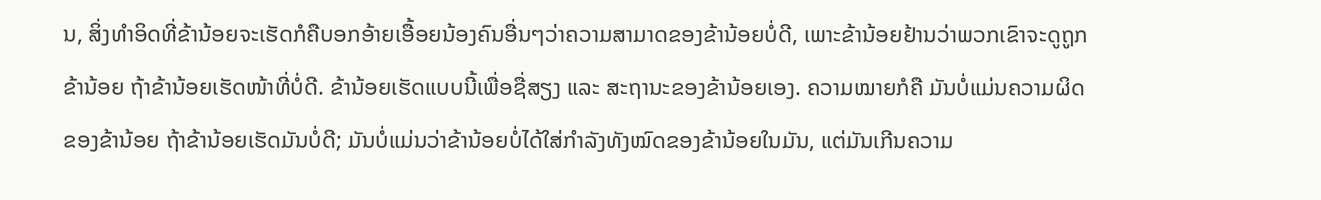ນ, ສິ່ງທໍາອິດທີ່ຂ້ານ້ອຍຈະເຮັດກໍຄືບອກອ້າຍເອື້ອຍນ້ອງຄົນອື່ນໆວ່າຄວາມສາມາດຂອງຂ້ານ້ອຍບໍ່ດີ, ເພາະຂ້ານ້ອຍຢ້ານວ່າພວກເຂົາຈະດູຖູກຂ້ານ້ອຍ ຖ້າຂ້ານ້ອຍເຮັດໜ້າທີ່ບໍ່ດີ. ຂ້ານ້ອຍເຮັດແບບນີ້ເພື່ອຊື່ສຽງ ແລະ ສະຖານະຂອງຂ້ານ້ອຍເອງ. ຄວາມໝາຍກໍຄື ມັນບໍ່ແມ່ນຄວາມຜິດຂອງຂ້ານ້ອຍ ຖ້າຂ້ານ້ອຍເຮັດມັນບໍ່ດີ; ມັນບໍ່ແມ່ນວ່າຂ້ານ້ອຍບໍ່ໄດ້ໃສ່ກຳລັງທັງໝົດຂອງຂ້ານ້ອຍໃນມັນ, ແຕ່ມັນເກີນຄວາມ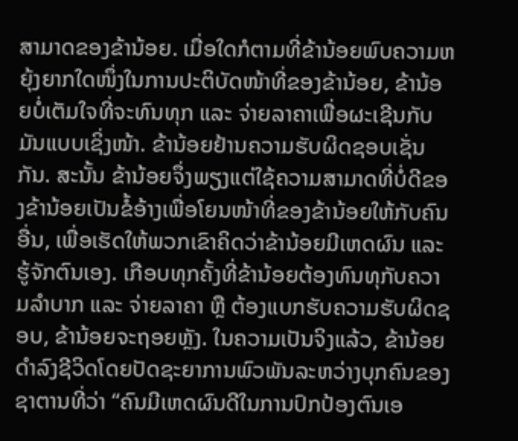ສາມາດຂອງຂ້ານ້ອຍ. ເມື່ອໃດກໍຕາມທີ່ຂ້ານ້ອຍພົບຄວາມຫຍຸ້ງຍາກໃດໜຶ່ງໃນການປະຕິບັດໜ້າທີ່ຂອງຂ້ານ້ອຍ, ຂ້ານ້ອຍບໍ່ເຕັມໃຈທີ່ຈະທົນທຸກ ແລະ ຈ່າຍລາຄາເພື່ອຜະເຊີນກັບມັນແບບເຊິ່ງໜ້າ. ຂ້ານ້ອຍຢ້ານຄວາມຮັບຜິດຊອບເຊັ່ນກັນ. ສະນັ້ນ ຂ້ານ້ອຍຈຶ່ງພຽງແຕ່ໃຊ້ຄວາມສາມາດທີ່ບໍ່ດີຂອງຂ້ານ້ອຍເປັນຂໍ້ອ້າງເພື່ອໂຍນໜ້າທີ່ຂອງຂ້ານ້ອຍໃຫ້ກັບຄົນອື່ນ, ເພື່ອເຮັດໃຫ້ພວກເຂົາຄິດວ່າຂ້ານ້ອຍມີເຫດຜົນ ແລະ ຮູ້ຈັກຕົນເອງ. ເກືອບທຸກຄັ້ງທີ່ຂ້ານ້ອຍຕ້ອງທົນທຸກັບຄວາມລຳບາກ ແລະ ຈ່າຍລາຄາ ຫຼື ຕ້ອງແບກຮັບຄວາມຮັບຜິດຊອບ, ຂ້ານ້ອຍຈະຖອຍຫຼັງ. ໃນຄວາມເປັນຈິງແລ້ວ, ຂ້ານ້ອຍດໍາລົງຊີວິດໂດຍປັດຊະຍາການພົວພັນລະຫວ່າງບຸກຄົນຂອງຊາຕານທີ່ວ່າ “ຄົນມີເຫດຜົນດີໃນການປົກປ້ອງຕົນເອ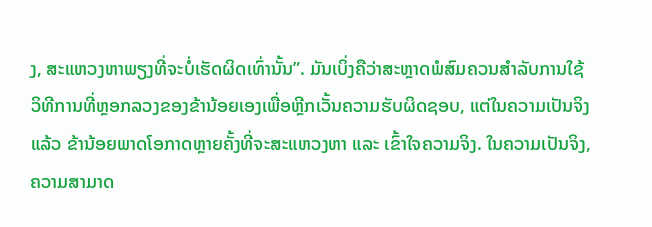ງ, ສະແຫວງຫາພຽງທີ່ຈະບໍ່ເຮັດຜິດເທົ່ານັ້ນ”. ມັນເບິ່ງຄືວ່າສະຫຼາດພໍສົມຄວນສຳລັບການໃຊ້ວິທີການທີ່ຫຼອກລວງຂອງຂ້ານ້ອຍເອງເພື່ອຫຼີກເວັ້ນຄວາມຮັບຜິດຊອບ, ແຕ່ໃນຄວາມເປັນຈິງແລ້ວ ຂ້ານ້ອຍພາດໂອກາດຫຼາຍຄັ້ງທີ່ຈະສະແຫວງຫາ ແລະ ເຂົ້າໃຈຄວາມຈິງ. ໃນຄວາມເປັນຈິງ, ຄວາມສາມາດ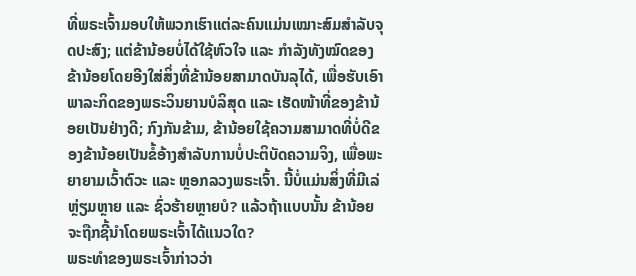ທີ່ພຣະເຈົ້າມອບໃຫ້ພວກເຮົາແຕ່ລະຄົນແມ່ນເໝາະສົມສຳລັບຈຸດປະສົງ; ແຕ່ຂ້ານ້ອຍບໍ່ໄດ້ໃຊ້ຫົວໃຈ ແລະ ກຳລັງທັງໝົດຂອງຂ້ານ້ອຍໂດຍອີງໃສ່ສິ່ງທີ່ຂ້ານ້ອຍສາມາດບັນລຸໄດ້, ເພື່ອຮັບເອົາພາລະກິດຂອງພຣະວິນຍານບໍລິສຸດ ແລະ ເຮັດໜ້າທີ່ຂອງຂ້ານ້ອຍເປັນຢ່າງດີ; ກົງກັນຂ້າມ, ຂ້ານ້ອຍໃຊ້ຄວາມສາມາດທີ່ບໍ່ດີຂອງຂ້ານ້ອຍເປັນຂໍ້ອ້າງສໍາລັບການບໍ່ປະຕິບັດຄວາມຈິງ, ເພື່ອພະຍາຍາມເວົ້າຕົວະ ແລະ ຫຼອກລວງພຣະເຈົ້າ. ນີ້ບໍ່ແມ່ນສິ່ງທີ່ມີເລ່ຫຼ່ຽມຫຼາຍ ແລະ ຊົ່ວຮ້າຍຫຼາຍບໍ? ແລ້ວຖ້າແບບນັ້ນ ຂ້ານ້ອຍຈະຖືກຊີ້ນໍາໂດຍພຣະເຈົ້າໄດ້ແນວໃດ?
ພຣະທຳຂອງພຣະເຈົ້າກ່າວວ່າ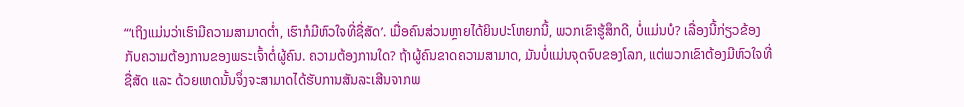“‘ເຖິງແມ່ນວ່າເຮົາມີຄວາມສາມາດຕ່ຳ, ເຮົາກໍມີຫົວໃຈທີ່ຊື່ສັດ’. ເມື່ອຄົນສ່ວນຫຼາຍໄດ້ຍິນປະໂຫຍກນີ້, ພວກເຂົາຮູ້ສຶກດີ, ບໍ່ແມ່ນບໍ? ເລື່ອງນີ້ກ່ຽວຂ້ອງກັບຄວາມຕ້ອງການຂອງພຣະເຈົ້າຕໍ່ຜູ້ຄົນ. ຄວາມຕ້ອງການໃດ? ຖ້າຜູ້ຄົນຂາດຄວາມສາມາດ, ມັນບໍ່ແມ່ນຈຸດຈົບຂອງໂລກ, ແຕ່ພວກເຂົາຕ້ອງມີຫົວໃຈທີ່ຊື່ສັດ ແລະ ດ້ວຍເຫດນັ້ນຈຶ່ງຈະສາມາດໄດ້ຮັບການສັນລະເສີນຈາກພ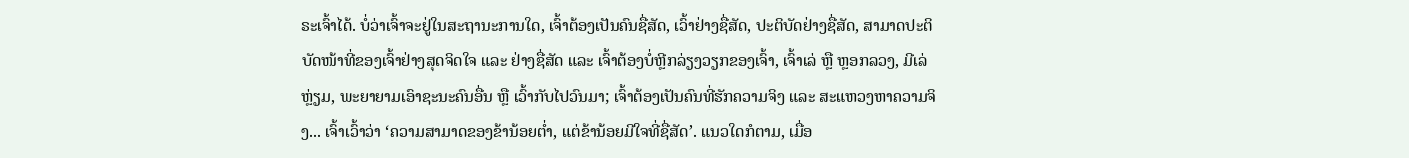ຣະເຈົ້າໄດ້. ບໍ່ວ່າເຈົ້າຈະຢູ່ໃນສະຖານະການໃດ, ເຈົ້າຕ້ອງເປັນຄົນຊື່ສັດ, ເວົ້າຢ່າງຊື່ສັດ, ປະຕິບັດຢ່າງຊື່ສັດ, ສາມາດປະຕິບັດໜ້າທີ່ຂອງເຈົ້າຢ່າງສຸດຈິດໃຈ ແລະ ຢ່າງຊື່ສັດ ແລະ ເຈົ້າຕ້ອງບໍ່ຫຼີກລ່ຽງວຽກຂອງເຈົ້າ, ເຈົ້າເລ່ ຫຼື ຫຼອກລວງ, ມີເລ່ຫຼ່ຽມ, ພະຍາຍາມເອົາຊະນະຄົນອື່ນ ຫຼື ເວົ້າກັບໄປວົນມາ; ເຈົ້າຕ້ອງເປັນຄົນທີ່ຮັກຄວາມຈິງ ແລະ ສະແຫວງຫາຄວາມຈິງ... ເຈົ້າເວົ້າວ່າ ‘ຄວາມສາມາດຂອງຂ້ານ້ອຍຕ່ຳ, ແຕ່ຂ້ານ້ອຍມີໃຈທີ່ຊື່ສັດ’. ແນວໃດກໍຕາມ, ເມື່ອ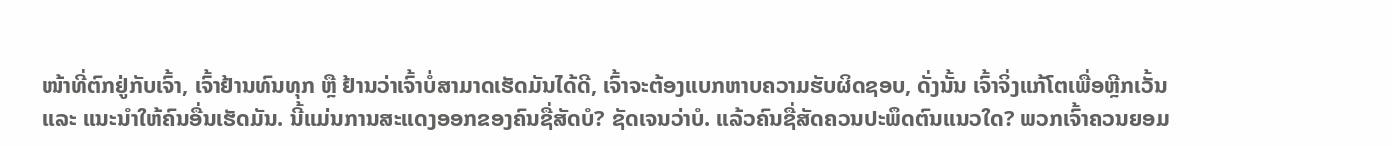ໜ້າທີ່ຕົກຢູ່ກັບເຈົ້າ, ເຈົ້າຢ້ານທົນທຸກ ຫຼື ຢ້ານວ່າເຈົ້າບໍ່ສາມາດເຮັດມັນໄດ້ດີ, ເຈົ້າຈະຕ້ອງແບກຫາບຄວາມຮັບຜິດຊອບ, ດັ່ງນັ້ນ ເຈົ້າຈິ່ງແກ້ໂຕເພື່ອຫຼີກເວັ້ນ ແລະ ແນະນຳໃຫ້ຄົນອື່ນເຮັດມັນ. ນີ້ແມ່ນການສະແດງອອກຂອງຄົນຊື່ສັດບໍ? ຊັດເຈນວ່າບໍ. ແລ້ວຄົນຊື່ສັດຄວນປະພຶດຕົນແນວໃດ? ພວກເຈົ້າຄວນຍອມ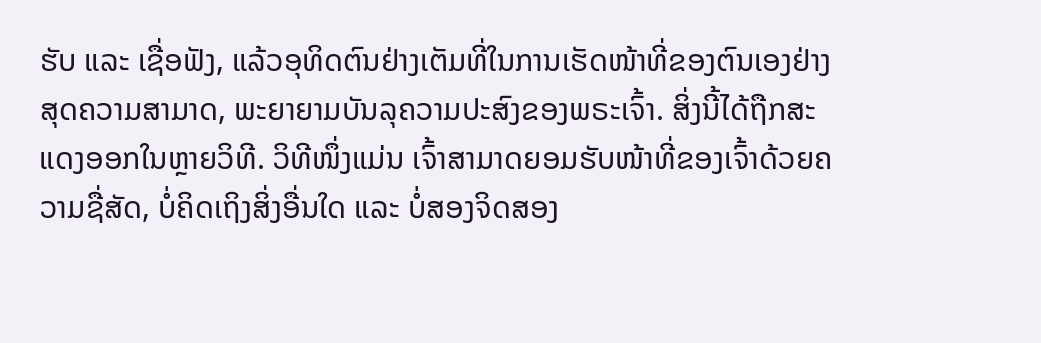ຮັບ ແລະ ເຊື່ອຟັງ, ແລ້ວອຸທິດຕົນຢ່າງເຕັມທີ່ໃນການເຮັດໜ້າທີ່ຂອງຕົນເອງຢ່າງສຸດຄວາມສາມາດ, ພະຍາຍາມບັນລຸຄວາມປະສົງຂອງພຣະເຈົ້າ. ສິ່ງນີ້ໄດ້ຖືກສະແດງອອກໃນຫຼາຍວິທີ. ວິທີໜຶ່ງແມ່ນ ເຈົ້າສາມາດຍອມຮັບໜ້າທີ່ຂອງເຈົ້າດ້ວຍຄວາມຊື່ສັດ, ບໍ່ຄິດເຖິງສິ່ງອື່ນໃດ ແລະ ບໍ່ສອງຈິດສອງ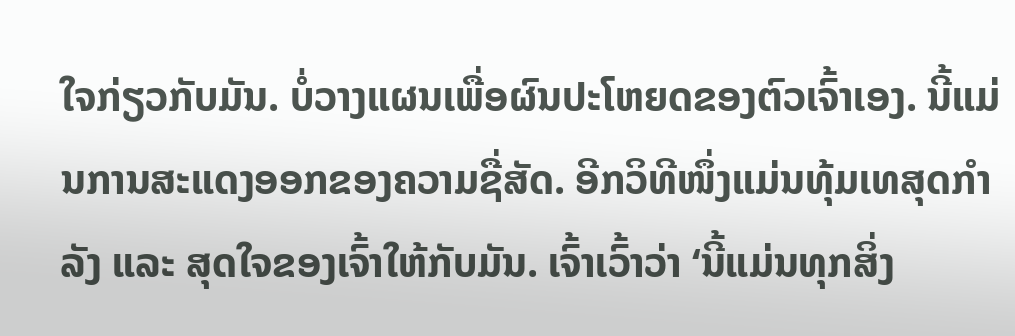ໃຈກ່ຽວກັບມັນ. ບໍ່ວາງແຜນເພື່ອຜົນປະໂຫຍດຂອງຕົວເຈົ້າເອງ. ນີ້ແມ່ນການສະແດງອອກຂອງຄວາມຊື່ສັດ. ອີກວິທີໜຶ່ງແມ່ນທຸ້ມເທສຸດກຳລັງ ແລະ ສຸດໃຈຂອງເຈົ້າໃຫ້ກັບມັນ. ເຈົ້າເວົ້າວ່າ ‘ນີ້ແມ່ນທຸກສິ່ງ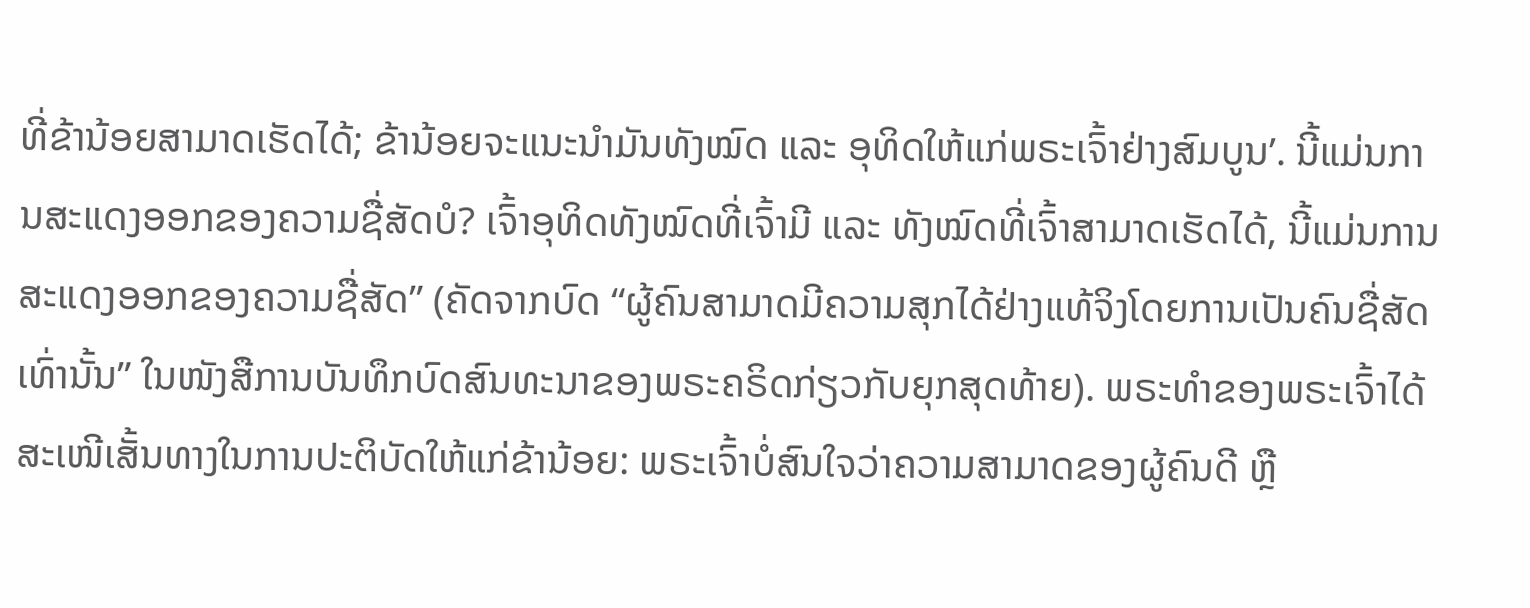ທີ່ຂ້ານ້ອຍສາມາດເຮັດໄດ້; ຂ້ານ້ອຍຈະແນະນຳມັນທັງໝົດ ແລະ ອຸທິດໃຫ້ແກ່ພຣະເຈົ້າຢ່າງສົມບູນ’. ນີ້ແມ່ນການສະແດງອອກຂອງຄວາມຊື່ສັດບໍ? ເຈົ້າອຸທິດທັງໝົດທີ່ເຈົ້າມີ ແລະ ທັງໝົດທີ່ເຈົ້າສາມາດເຮັດໄດ້, ນີ້ແມ່ນການສະແດງອອກຂອງຄວາມຊື່ສັດ” (ຄັດຈາກບົດ “ຜູ້ຄົນສາມາດມີຄວາມສຸກໄດ້ຢ່າງແທ້ຈິງໂດຍການເປັນຄົນຊື່ສັດເທົ່ານັ້ນ” ໃນໜັງສືການບັນທຶກບົດສົນທະນາຂອງພຣະຄຣິດກ່ຽວກັບຍຸກສຸດທ້າຍ). ພຣະທຳຂອງພຣະເຈົ້າໄດ້ສະເໜີເສັ້ນທາງໃນການປະຕິບັດໃຫ້ແກ່ຂ້ານ້ອຍ: ພຣະເຈົ້າບໍ່ສົນໃຈວ່າຄວາມສາມາດຂອງຜູ້ຄົນດີ ຫຼື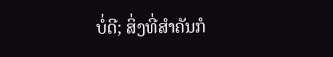ບໍ່ດີ; ສິ່ງທີ່ສຳຄັນກໍ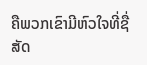ຄືພວກເຂົາມີຫົວໃຈທີ່ຊື່ສັດ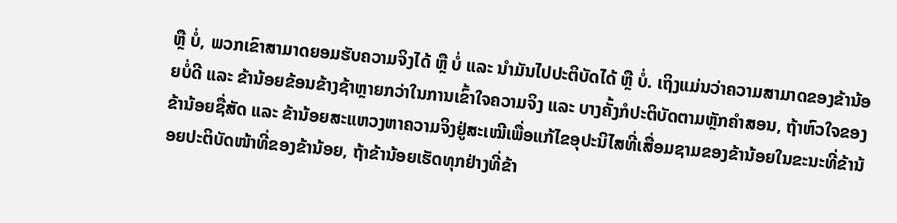ຫຼື ບໍ່, ພວກເຂົາສາມາດຍອມຮັບຄວາມຈິງໄດ້ ຫຼື ບໍ່ ແລະ ນຳມັນໄປປະຕິບັດໄດ້ ຫຼື ບໍ່. ເຖິງແມ່ນວ່າຄວາມສາມາດຂອງຂ້ານ້ອຍບໍ່ດີ ແລະ ຂ້ານ້ອຍຂ້ອນຂ້າງຊ້າຫຼາຍກວ່າໃນການເຂົ້າໃຈຄວາມຈິງ ແລະ ບາງຄັ້ງກໍປະຕິບັດຕາມຫຼັກຄໍາສອນ, ຖ້າຫົວໃຈຂອງຂ້ານ້ອຍຊື່ສັດ ແລະ ຂ້ານ້ອຍສະແຫວງຫາຄວາມຈິງຢູ່ສະເໝີເພື່ອແກ້ໄຂອຸປະນິໄສທີ່ເສື່ອມຊາມຂອງຂ້ານ້ອຍໃນຂະນະທີ່ຂ້ານ້ອຍປະຕິບັດໜ້າທີ່ຂອງຂ້ານ້ອຍ, ຖ້າຂ້ານ້ອຍເຮັດທຸກຢ່າງທີ່ຂ້າ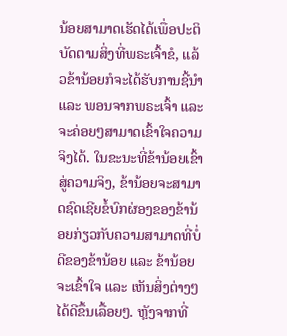ນ້ອຍສາມາດເຮັດໄດ້ເພື່ອປະຕິບັດຕາມສິ່ງທີ່ພຣະເຈົ້າຂໍ, ແລ້ວຂ້ານ້ອຍກໍຈະໄດ້ຮັບການຊີ້ນໍາ ແລະ ພອນຈາກພຣະເຈົ້າ ແລະ ຈະຄ່ອຍໆສາມາດເຂົ້າໃຈຄວາມຈິງໄດ້. ໃນຂະນະທີ່ຂ້ານ້ອຍເຂົ້າສູ່ຄວາມຈິງ, ຂ້ານ້ອຍຈະສາມາດຊົດເຊີຍຂໍ້ບົກຜ່ອງຂອງຂ້ານ້ອຍກ່ຽວກັບຄວາມສາມາດທີ່ບໍ່ດີຂອງຂ້ານ້ອຍ ແລະ ຂ້ານ້ອຍຈະເຂົ້າໃຈ ແລະ ເຫັນສິ່ງຕ່າງໆໄດ້ດີຂຶ້ນເລື້ອຍໆ. ຫຼັງຈາກທີ່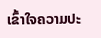ເຂົ້າໃຈຄວາມປະ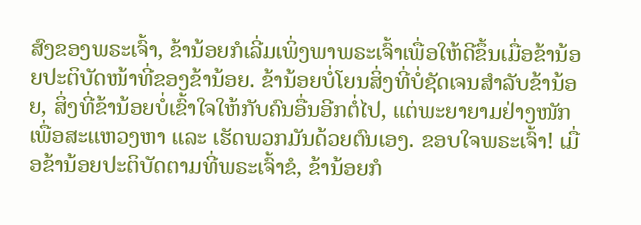ສົງຂອງພຣະເຈົ້າ, ຂ້ານ້ອຍກໍເລີ່ມເພິ່ງພາພຣະເຈົ້າເພື່ອໃຫ້ດີຂຶ້ນເມື່ອຂ້ານ້ອຍປະຕິບັດໜ້າທີ່ຂອງຂ້ານ້ອຍ. ຂ້ານ້ອຍບໍ່ໂຍນສິ່ງທີ່ບໍ່ຊັດເຈນສຳລັບຂ້ານ້ອຍ, ສິ່ງທີ່ຂ້ານ້ອຍບໍ່ເຂົ້າໃຈໃຫ້ກັບຄົນອື່ນອີກຕໍ່ໄປ, ແຕ່ພະຍາຍາມຢ່າງໜັກເພື່ອສະແຫວງຫາ ແລະ ເຮັດພວກມັນດ້ວຍຕົນເອງ. ຂອບໃຈພຣະເຈົ້າ! ເມື່ອຂ້ານ້ອຍປະຕິບັດຕາມທີ່ພຣະເຈົ້າຂໍ, ຂ້ານ້ອຍກໍ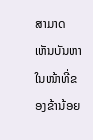ສາມາດເຫັນບັນຫາໃນໜ້າທີ່ຂອງຂ້ານ້ອຍ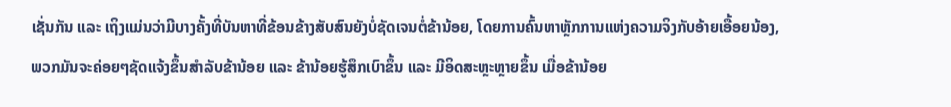ເຊັ່ນກັນ ແລະ ເຖິງແມ່ນວ່າມີບາງຄັ້ງທີ່ບັນຫາທີ່ຂ້ອນຂ້າງສັບສົນຍັງບໍ່ຊັດເຈນຕໍ່ຂ້ານ້ອຍ, ໂດຍການຄົ້ນຫາຫຼັກການແຫ່ງຄວາມຈິງກັບອ້າຍເອື້ອຍນ້ອງ, ພວກມັນຈະຄ່ອຍໆຊັດແຈ້ງຂຶ້ນສຳລັບຂ້ານ້ອຍ ແລະ ຂ້ານ້ອຍຮູ້ສຶກເບົາຂຶ້ນ ແລະ ມີອິດສະຫຼະຫຼາຍຂຶ້ນ ເມື່ອຂ້ານ້ອຍ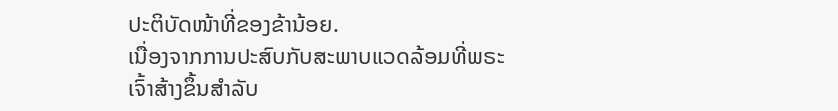ປະຕິບັດໜ້າທີ່ຂອງຂ້ານ້ອຍ.
ເນື່ອງຈາກການປະສົບກັບສະພາບແວດລ້ອມທີ່ພຣະເຈົ້າສ້າງຂຶ້ນສຳລັບ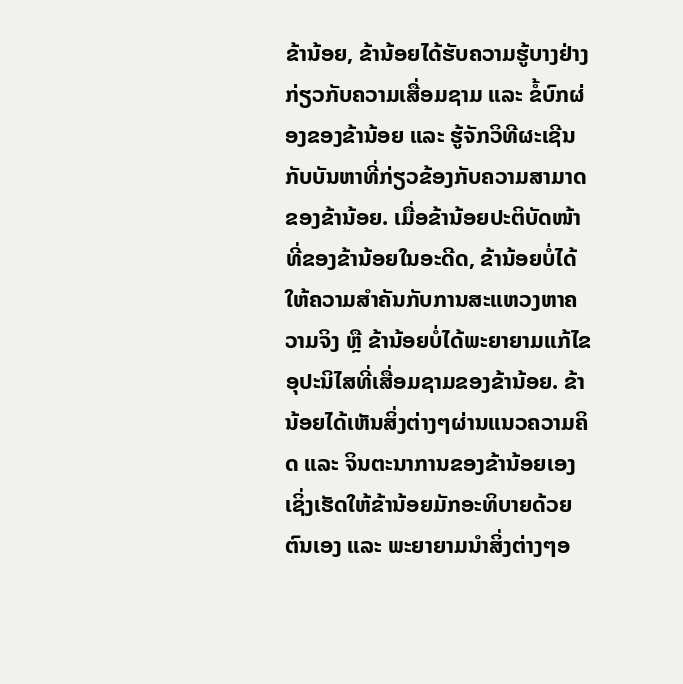ຂ້ານ້ອຍ, ຂ້ານ້ອຍໄດ້ຮັບຄວາມຮູ້ບາງຢ່າງກ່ຽວກັບຄວາມເສື່ອມຊາມ ແລະ ຂໍ້ບົກຜ່ອງຂອງຂ້ານ້ອຍ ແລະ ຮູ້ຈັກວິທີຜະເຊີນກັບບັນຫາທີ່ກ່ຽວຂ້ອງກັບຄວາມສາມາດຂອງຂ້ານ້ອຍ. ເມື່ອຂ້ານ້ອຍປະຕິບັດໜ້າທີ່ຂອງຂ້ານ້ອຍໃນອະດີດ, ຂ້ານ້ອຍບໍ່ໄດ້ໃຫ້ຄວາມສຳຄັນກັບການສະແຫວງຫາຄວາມຈິງ ຫຼື ຂ້ານ້ອຍບໍ່ໄດ້ພະຍາຍາມແກ້ໄຂອຸປະນິໄສທີ່ເສື່ອມຊາມຂອງຂ້ານ້ອຍ. ຂ້ານ້ອຍໄດ້ເຫັນສິ່ງຕ່າງໆຜ່ານແນວຄວາມຄິດ ແລະ ຈິນຕະນາການຂອງຂ້ານ້ອຍເອງ ເຊິ່ງເຮັດໃຫ້ຂ້ານ້ອຍມັກອະທິບາຍດ້ວຍຕົນເອງ ແລະ ພະຍາຍາມນໍາສິ່ງຕ່າງໆອ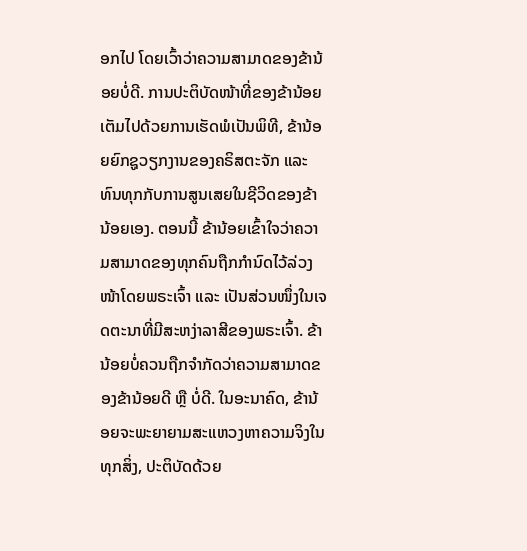ອກໄປ ໂດຍເວົ້າວ່າຄວາມສາມາດຂອງຂ້ານ້ອຍບໍ່ດີ. ການປະຕິບັດໜ້າທີ່ຂອງຂ້ານ້ອຍເຕັມໄປດ້ວຍການເຮັດພໍເປັນພິທີ, ຂ້ານ້ອຍຍົກຊູວຽກງານຂອງຄຣິສຕະຈັກ ແລະ ທົນທຸກກັບການສູນເສຍໃນຊີວິດຂອງຂ້ານ້ອຍເອງ. ຕອນນີ້ ຂ້ານ້ອຍເຂົ້າໃຈວ່າຄວາມສາມາດຂອງທຸກຄົນຖືກກຳນົດໄວ້ລ່ວງໜ້າໂດຍພຣະເຈົ້າ ແລະ ເປັນສ່ວນໜຶ່ງໃນເຈດຕະນາທີ່ມີສະຫງ່າລາສີຂອງພຣະເຈົ້າ. ຂ້ານ້ອຍບໍ່ຄວນຖືກຈຳກັດວ່າຄວາມສາມາດຂອງຂ້ານ້ອຍດີ ຫຼື ບໍ່ດີ. ໃນອະນາຄົດ, ຂ້ານ້ອຍຈະພະຍາຍາມສະແຫວງຫາຄວາມຈິງໃນທຸກສິ່ງ, ປະຕິບັດດ້ວຍ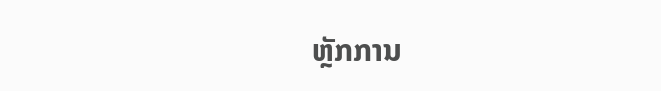ຫຼັກການ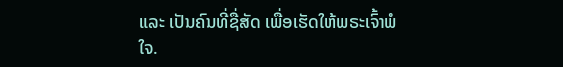ແລະ ເປັນຄົນທີ່ຊື່ສັດ ເພື່ອເຮັດໃຫ້ພຣະເຈົ້າພໍໃຈ.